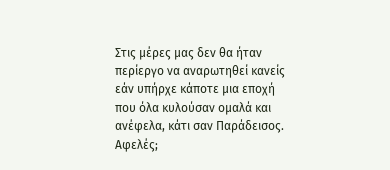Στις μέρες μας δεν θα ήταν περίεργο να αναρωτηθεί κανείς εάν υπήρχε κάποτε μια εποχή που όλα κυλούσαν ομαλά και ανέφελα, κάτι σαν Παράδεισος. Αφελές;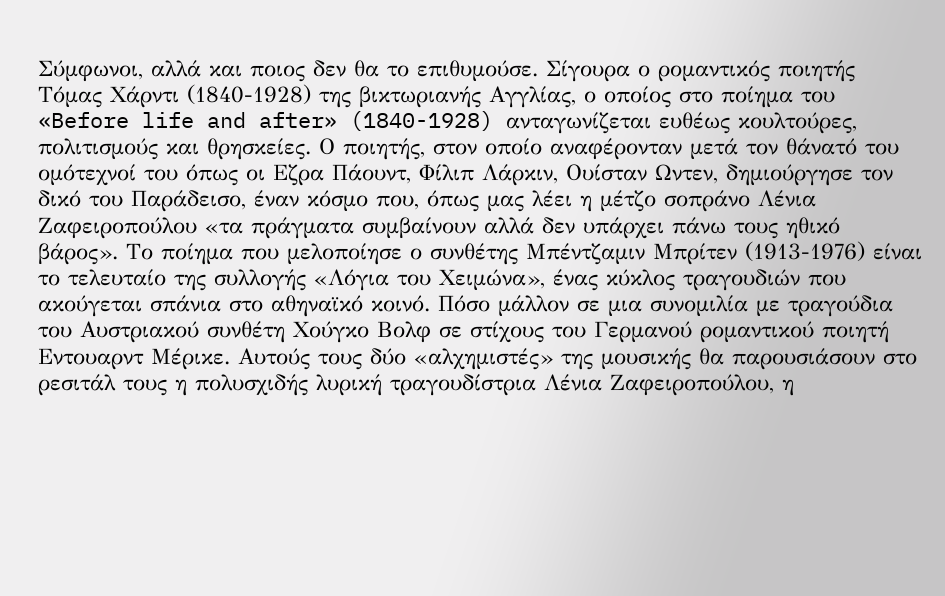Σύμφωνοι, αλλά και ποιος δεν θα το επιθυμούσε. Σίγουρα ο ρομαντικός ποιητής Τόμας Χάρντι (1840-1928) της βικτωριανής Αγγλίας, ο οποίος στο ποίημα του «Before life and after» (1840-1928) ανταγωνίζεται ευθέως κουλτούρες, πολιτισμούς και θρησκείες. Ο ποιητής, στον οποίο αναφέρονταν μετά τον θάνατό του ομότεχνοί του όπως οι Εζρα Πάουντ, Φίλιπ Λάρκιν, Ουίσταν Ωντεν, δημιούργησε τον δικό του Παράδεισο, έναν κόσμο που, όπως μας λέει η μέτζο σοπράνο Λένια Ζαφειροπούλου «τα πράγματα συμβαίνουν αλλά δεν υπάρχει πάνω τους ηθικό βάρος». Το ποίημα που μελοποίησε ο συνθέτης Μπέντζαμιν Μπρίτεν (1913-1976) είναι το τελευταίο της συλλογής «Λόγια του Χειμώνα», ένας κύκλος τραγουδιών που ακούγεται σπάνια στο αθηναϊκό κοινό. Πόσο μάλλον σε μια συνομιλία με τραγούδια του Αυστριακού συνθέτη Χούγκο Βολφ σε στίχους του Γερμανού ρομαντικού ποιητή Εντουαρντ Μέρικε. Αυτούς τους δύο «αλχημιστές» της μουσικής θα παρουσιάσουν στο ρεσιτάλ τους η πολυσχιδής λυρική τραγουδίστρια Λένια Ζαφειροπούλου, η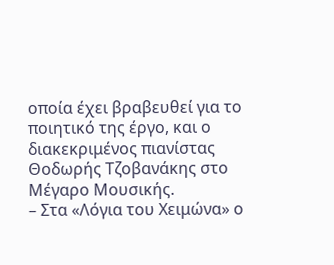οποία έχει βραβευθεί για το ποιητικό της έργο, και ο διακεκριμένος πιανίστας Θοδωρής Τζοβανάκης στο Μέγαρο Μουσικής.
– Στα «Λόγια του Χειμώνα» ο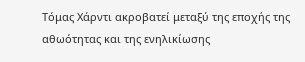Τόμας Χάρντι ακροβατεί μεταξύ της εποχής της αθωότητας και της ενηλικίωσης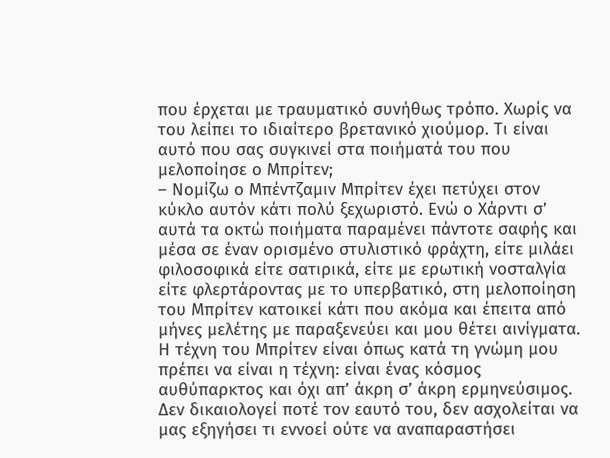που έρχεται με τραυματικό συνήθως τρόπο. Χωρίς να του λείπει το ιδιαίτερο βρετανικό χιούμορ. Τι είναι αυτό που σας συγκινεί στα ποιήματά του που μελοποίησε ο Μπρίτεν;
– Νομίζω ο Μπέντζαμιν Μπρίτεν έχει πετύχει στον κύκλο αυτόν κάτι πολύ ξεχωριστό. Ενώ ο Χάρντι σ’ αυτά τα οκτώ ποιήματα παραμένει πάντοτε σαφής και μέσα σε έναν ορισμένο στυλιστικό φράχτη, είτε μιλάει φιλοσοφικά είτε σατιρικά, είτε με ερωτική νοσταλγία είτε φλερτάροντας με το υπερβατικό, στη μελοποίηση του Μπρίτεν κατοικεί κάτι που ακόμα και έπειτα από μήνες μελέτης με παραξενεύει και μου θέτει αινίγματα. Η τέχνη του Μπρίτεν είναι όπως κατά τη γνώμη μου πρέπει να είναι η τέχνη: είναι ένας κόσμος αυθύπαρκτος και όχι απ’ άκρη σ’ άκρη ερμηνεύσιμος. Δεν δικαιολογεί ποτέ τον εαυτό του, δεν ασχολείται να μας εξηγήσει τι εννοεί ούτε να αναπαραστήσει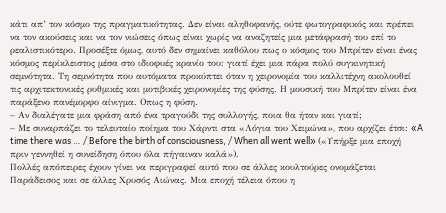κάτι απ’ τον κόσμο της πραγματικότητας. Δεν είναι αληθοφανής, ούτε φωτογραφικός και πρέπει να τον ακούσεις και να τον νιώσεις όπως είναι χωρίς να αναζητείς μια μετάφρασή του επί το ρεαλιστικότερο. Προσέξτε όμως, αυτό δεν σημαίνει καθόλου πως ο κόσμος του Μπρίτεν είναι ένας κόσμος περίκλειστος μέσα στο ιδιοφυές κρανίο του: γιατί έχει μια πάρα πολύ συγκινητική σεμνότητα. Τη σεμνότητα που αυτόματα προκύπτει όταν η χειρονομία του καλλιτέχνη ακολουθεί τις αρχιτεκτονικές ρυθμικές και μοτιβικές χειρονομίες της φύσης. Η μουσική του Μπρίτεν είναι ένα παράξενο πανέμορφο αίνιγμα. Οπως η φύση.
– Αν διαλέγατε μια φράση από ένα τραγούδι της συλλογής, ποια θα ήταν και γιατί;
– Με συναρπάζει το τελευταίο ποίημα του Χάρντι στα «Λόγια του Χειμώνα», που αρχίζει έτσι: «A time there was … / Before the birth of consciousness, / When all went well» («Υπήρξε μια εποχή πριν γεννηθεί η συνείδηση όπου όλα πήγαιναν καλά»).
Πολλές απόπειρες έχουν γίνει να περιγραφεί αυτό που σε άλλες κουλτούρες ονομάζεται Παράδεισος και σε άλλες Χρυσός Αιώνας. Μια εποχή τέλεια όπου η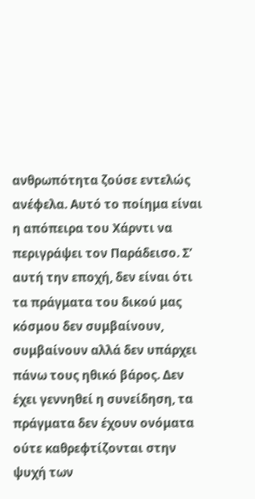ανθρωπότητα ζούσε εντελώς ανέφελα. Αυτό το ποίημα είναι η απόπειρα του Χάρντι να περιγράψει τον Παράδεισο. Σ’ αυτή την εποχή, δεν είναι ότι τα πράγματα του δικού μας κόσμου δεν συμβαίνουν, συμβαίνουν αλλά δεν υπάρχει πάνω τους ηθικό βάρος. Δεν έχει γεννηθεί η συνείδηση, τα πράγματα δεν έχουν ονόματα ούτε καθρεφτίζονται στην ψυχή των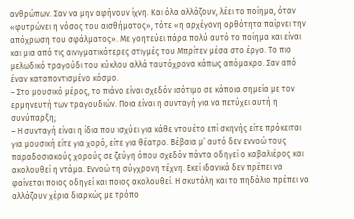ανθρώπων. Σαν να μην αφήνουν ίχνη. Και όλα αλλάζουν, λέει το ποίημα, όταν «φυτρώνει η νόσος του αισθήματος», τότε «η αρχέγονη ορθότητα παίρνει την απόχρωση του σφάλματος». Με γοητεύει πάρα πολύ αυτό το ποίημα και είναι και μια από τις αινιγματικότερες στιγμές του Μπρίτεν μέσα στο έργο. Το πιο μελωδικό τραγούδι του κύκλου αλλά ταυτόχρονα κάπως απόμακρο. Σαν από έναν καταποντισμένο κόσμο.
– Στο μουσικό μέρος, το πιάνο είναι σχεδόν ισότιμο σε κάποια σημεία με τον ερμηνευτή των τραγουδιών. Ποια είναι η συνταγή για να πετύχει αυτή η συνύπαρξη;
– Η συνταγή είναι η ίδια που ισχύει για κάθε ντουέτο επί σκηνής είτε πρόκειται για μουσική είτε για χορό, είτε για θέατρο. Βέβαια μ’ αυτό δεν εννοώ τους παραδοσιακούς χορούς σε ζεύγη όπου σχεδόν πάντα οδηγεί ο καβαλιέρος και ακολουθεί η ντάμα. Εννοώ τη σύγχρονη τέχνη. Εκεί ιδανικά δεν πρέπει να φαίνεται ποιος οδηγεί και ποιος ακολουθεί. Η σκυτάλη και το πηδάλιο πρέπει να αλλάζουν χέρια διαρκώς με τρόπο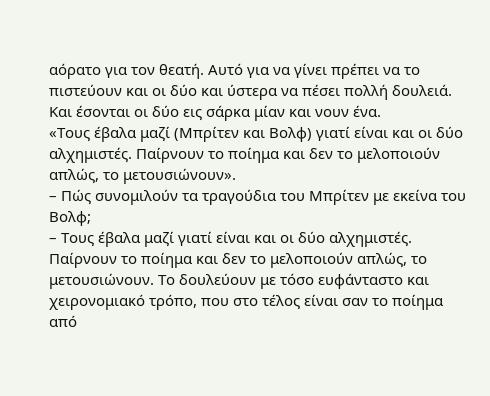αόρατο για τον θεατή. Αυτό για να γίνει πρέπει να το πιστεύουν και οι δύο και ύστερα να πέσει πολλή δουλειά. Και έσονται οι δύο εις σάρκα μίαν και νουν ένα.
«Τους έβαλα μαζί (Μπρίτεν και Βολφ) γιατί είναι και οι δύο αλχημιστές. Παίρνουν το ποίημα και δεν το μελοποιούν απλώς, το μετουσιώνουν».
– Πώς συνομιλούν τα τραγούδια του Μπρίτεν με εκείνα του Βολφ;
– Τους έβαλα μαζί γιατί είναι και οι δύο αλχημιστές. Παίρνουν το ποίημα και δεν το μελοποιούν απλώς, το μετουσιώνουν. Το δουλεύουν με τόσο ευφάνταστο και χειρονομιακό τρόπο, που στο τέλος είναι σαν το ποίημα από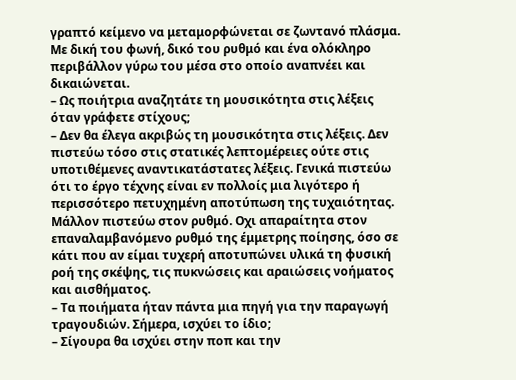γραπτό κείμενο να μεταμορφώνεται σε ζωντανό πλάσμα. Με δική του φωνή, δικό του ρυθμό και ένα ολόκληρο περιβάλλον γύρω του μέσα στο οποίο αναπνέει και δικαιώνεται.
– Ως ποιήτρια αναζητάτε τη μουσικότητα στις λέξεις όταν γράφετε στίχους;
– Δεν θα έλεγα ακριβώς τη μουσικότητα στις λέξεις. Δεν πιστεύω τόσο στις στατικές λεπτομέρειες ούτε στις υποτιθέμενες αναντικατάστατες λέξεις. Γενικά πιστεύω ότι το έργο τέχνης είναι εν πολλοίς μια λιγότερο ή περισσότερο πετυχημένη αποτύπωση της τυχαιότητας. Μάλλον πιστεύω στον ρυθμό. Οχι απαραίτητα στον επαναλαμβανόμενο ρυθμό της έμμετρης ποίησης, όσο σε κάτι που αν είμαι τυχερή αποτυπώνει υλικά τη φυσική ροή της σκέψης, τις πυκνώσεις και αραιώσεις νοήματος και αισθήματος.
– Τα ποιήματα ήταν πάντα μια πηγή για την παραγωγή τραγουδιών. Σήμερα, ισχύει το ίδιο;
– Σίγουρα θα ισχύει στην ποπ και την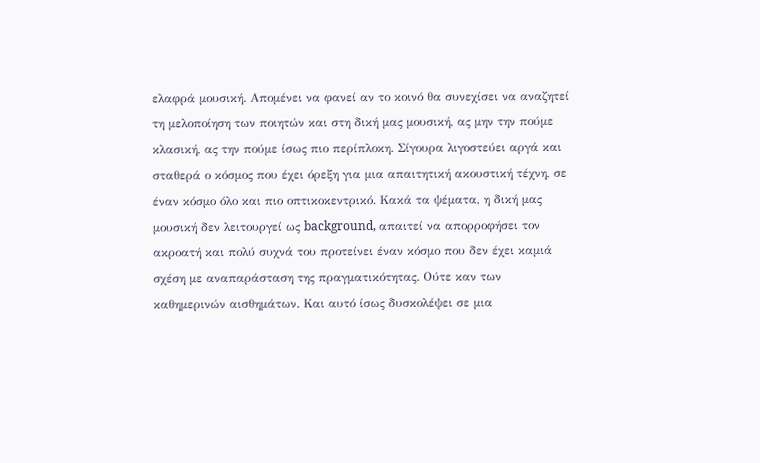ελαφρά μουσική. Απομένει να φανεί αν το κοινό θα συνεχίσει να αναζητεί τη μελοποίηση των ποιητών και στη δική μας μουσική, ας μην την πούμε κλασική, ας την πούμε ίσως πιο περίπλοκη. Σίγουρα λιγοστεύει αργά και σταθερά ο κόσμος που έχει όρεξη για μια απαιτητική ακουστική τέχνη, σε έναν κόσμο όλο και πιο οπτικοκεντρικό. Κακά τα ψέματα, η δική μας μουσική δεν λειτουργεί ως background, απαιτεί να απορροφήσει τον ακροατή και πολύ συχνά του προτείνει έναν κόσμο που δεν έχει καμιά σχέση με αναπαράσταση της πραγματικότητας. Ούτε καν των καθημερινών αισθημάτων. Και αυτό ίσως δυσκολέψει σε μια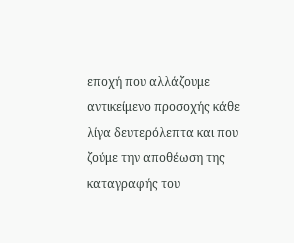εποχή που αλλάζουμε αντικείμενο προσοχής κάθε λίγα δευτερόλεπτα και που ζούμε την αποθέωση της καταγραφής του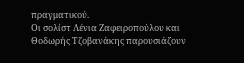πραγματικού.
Οι σολίστ Λένια Ζαφειροπούλου και Θοδωρής Τζοβανάκης παρουσιάζουν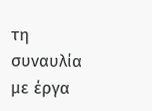τη συναυλία με έργα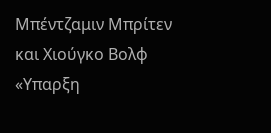Μπέντζαμιν Μπρίτεν και Χιούγκο Βολφ «Υπαρξη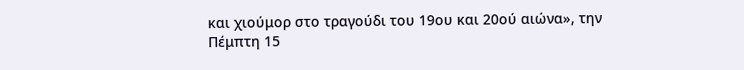και χιούμορ στο τραγούδι του 19ου και 20ού αιώνα», την Πέμπτη 15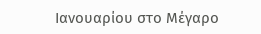Ιανουαρίου στο Μέγαρο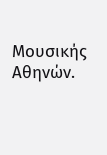Μουσικής Αθηνών.